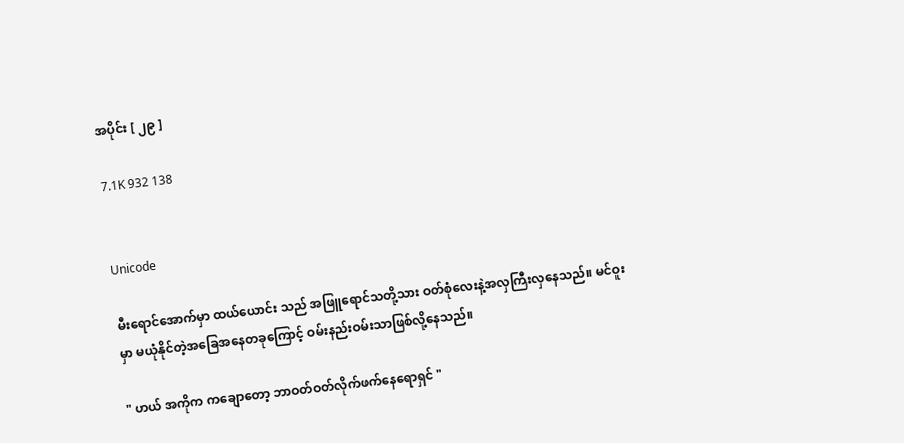အပိုင်း [ ၂၉ ]

7.1K 932 138


Unicode

မီးရောင်အောက်မှာ ထယ်ယောင်း သည် အဖြူရောင်သတို့သား ဝတ်စုံလေးနဲ့အလှကြီးလှနေသည်။ မင်ဝူး မှာ မယုံနိုင်တဲ့အခြေအနေတခုကြောင့် ဝမ်းနည်းဝမ်းသာဖြစ်လို့နေသည်။

" ဟယ် အကိုက ကချောတော့ ဘာဝတ်ဝတ်လိုက်ဖက်နေရောရှင် "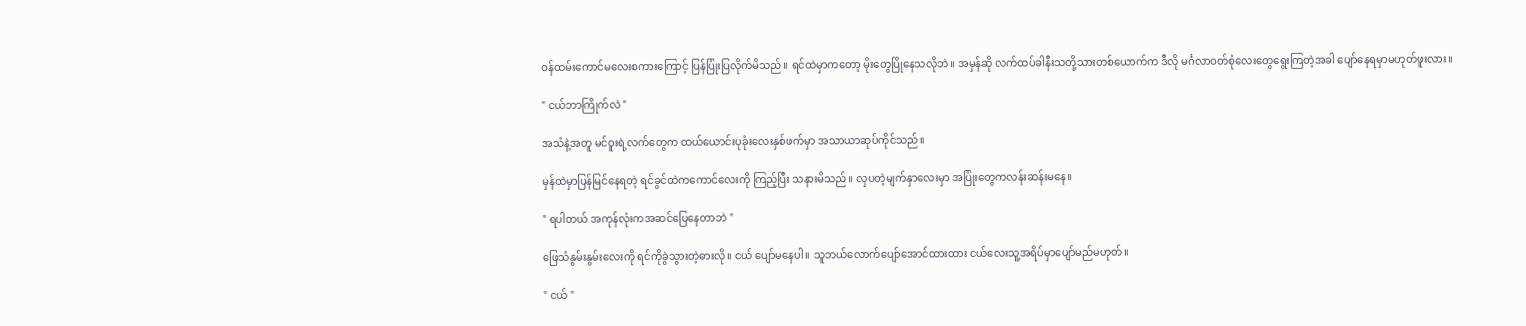ဝန်ထမ်းကောင်မလေးစကားကြောင့် ပြန်ပြုံးပြလိုက်မိသည်။ ရင်ထဲမှာကတော့ မိုးတွေပြိုနေသလိုဘဲ။ အမှန်ဆို လက်ထပ်ခါနီးသတို့သားတစ်ယောက်က ဒီလို မင်္ဂလာဝတ်စုံလေးတွေရွေးကြတဲ့အခါ ပျော်နေရမှာမဟုတ်ဖူးလား။

" ငယ်ဘာကြိုက်လဲ "

အသံနဲ့အတူ မင်ဝူးရဲ့လက်တွေက ထယ်ယောင်းပုခုံးလေးနှစ်ဖက်မှာ အသာယာဆုပ်ကိုင်သည်။

မှန်ထဲမှာပြန်မြင်နေရတဲ့ ရင်ခွင်ထဲကကောင်လေးကို ကြည့်ပြီး သနားမိသည်။ လှပတဲ့မျက်နှာလေးမှာ အပြုံးတွေကလန်းဆန်းမနေ။

" ရပါတယ် အကုန်လုံးကအဆင်ပြေနေတာဘဲ "

ဖြေသံနွမ်းနွမ်းလေးကို ရင်ကိုခွဲသွားတဲ့ဓားလို။ ငယ် ပျော်မနေပါ။ သူဘယ်လောက်ပျော်အောင်ထားထား ငယ်လေးသူ့အရိပ်မှာပျော်မည်မဟုတ်။

" ငယ် "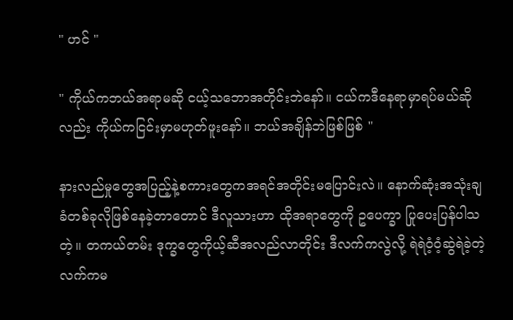" ဟင် "

" ကိုယ်ကဘယ်အရာမဆို ငယ့်သဘောအတိုင်းဘဲနော်။ ငယ်ကဒီနေရာမှာရပ်မယ်ဆိုလည်း ကိုယ်ကငြင်းမှာမဟုတ်ဖူးနော်။ ဘယ်အချိန်ဘဲဖြစ်ဖြစ် "

နားလည်မှုတွေအပြည့်နဲ့စကားတွေကအရင်အတိုင်းမပြောင်းလဲ။ နောက်ဆုံးအသုံးချခံတစ်ခုလိုဖြစ်နေခဲ့တာတောင် ဒီလူသားဟာ ထိုအရာတွေကို ဥပေက္ခာ ပြုပေးပြန်ပါသတဲ့။ တကယ်တမ်း ဒုက္ခတွေကိုယ့်ဆီအလည်လာတိုင်း ဒီလက်ကလွဲလို့ ရဲရဲဝံ့ဝံ့ဆွဲရဲခဲ့တဲ့လက်ကမ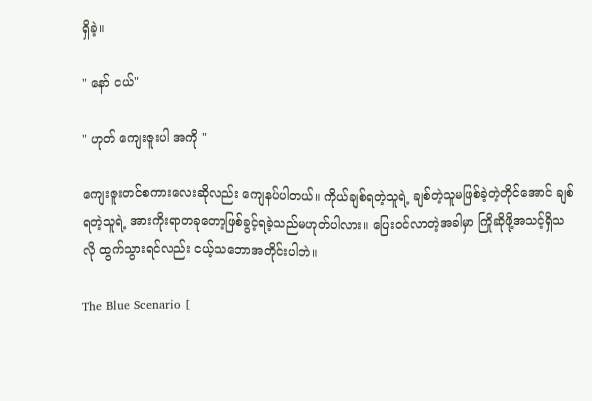ရှိခဲ့။

" နော် ငယ်"

" ဟုတ် ကျေးဇူးပါ အကို "

ကျေးဇူးတင်စကားလေးဆိုလည်း ကျေနပ်ပါတယ်။ ကိုယ်ချစ်ရတဲ့သူရဲ့ ချစ်တဲ့သူမဖြစ်ခဲ့တဲ့တိုင်အောင် ချစ်ရတဲ့သူရဲ့ အားကိုးရာတခုတော့ဖြစ်ခွင့်ရခဲ့သည်မဟုတ်ပါလား။ ပြေးဝင်လာတဲ့အခါမှာ ကြိုဆိုဖို့အသင့်ရှိသလို ထွက်သွားရင်လည်း ငယ့်သဘောအတိုင်းပါဘဲ။

The Blue Scenario [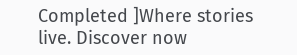Completed ]Where stories live. Discover now